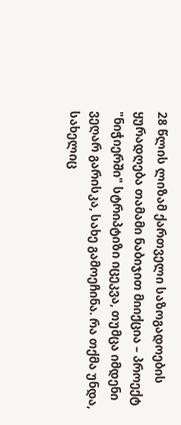28 წლის ლიზამ ქართველი საზოგადოების ყურადღება თამამი ნაბიჯით მიიქცია – პროექტ "ნიჭიერში" სტრიპტიზი იცეკვა, თუმცა იმდენი ვეღარ გარისკა, სახე გამოეჩინა. რა თქმა უნდა, სახელიც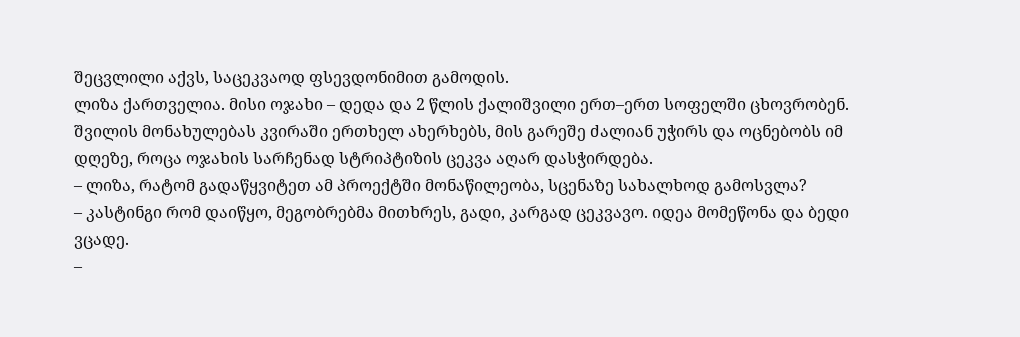შეცვლილი აქვს, საცეკვაოდ ფსევდონიმით გამოდის.
ლიზა ქართველია. მისი ოჯახი – დედა და 2 წლის ქალიშვილი ერთ–ერთ სოფელში ცხოვრობენ. შვილის მონახულებას კვირაში ერთხელ ახერხებს, მის გარეშე ძალიან უჭირს და ოცნებობს იმ დღეზე, როცა ოჯახის სარჩენად სტრიპტიზის ცეკვა აღარ დასჭირდება.
– ლიზა, რატომ გადაწყვიტეთ ამ პროექტში მონაწილეობა, სცენაზე სახალხოდ გამოსვლა?
– კასტინგი რომ დაიწყო, მეგობრებმა მითხრეს, გადი, კარგად ცეკვავო. იდეა მომეწონა და ბედი ვცადე.
–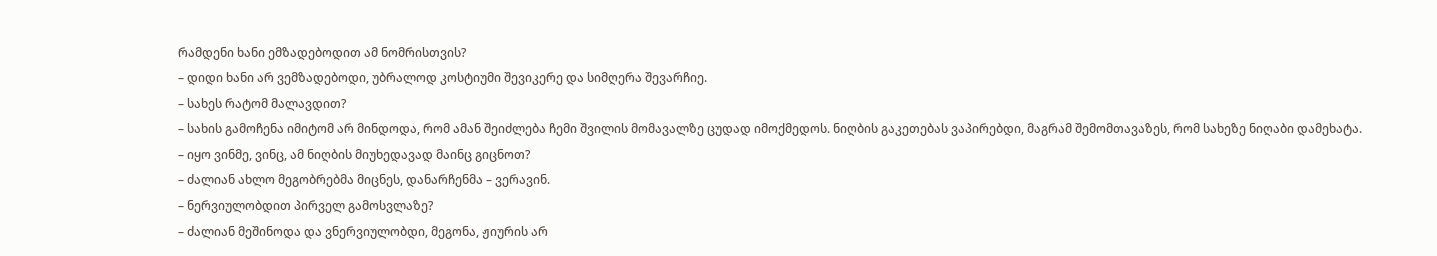რამდენი ხანი ემზადებოდით ამ ნომრისთვის?
– დიდი ხანი არ ვემზადებოდი, უბრალოდ კოსტიუმი შევიკერე და სიმღერა შევარჩიე.
– სახეს რატომ მალავდით?
– სახის გამოჩენა იმიტომ არ მინდოდა, რომ ამან შეიძლება ჩემი შვილის მომავალზე ცუდად იმოქმედოს. ნიღბის გაკეთებას ვაპირებდი, მაგრამ შემომთავაზეს, რომ სახეზე ნიღაბი დამეხატა.
– იყო ვინმე, ვინც, ამ ნიღბის მიუხედავად მაინც გიცნოთ?
– ძალიან ახლო მეგობრებმა მიცნეს, დანარჩენმა – ვერავინ.
– ნერვიულობდით პირველ გამოსვლაზე?
– ძალიან მეშინოდა და ვნერვიულობდი, მეგონა, ჟიურის არ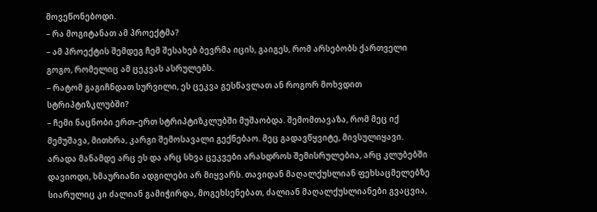მოვეწონებოდი.
– რა მოგიტანათ ამ პროექტმა?
– ამ პროექტის შემდეგ ჩემ შესახებ ბევრმა იცის, გაიგეს, რომ არსებობს ქართველი გოგო, რომელიც ამ ცეკვას ასრულებს.
– რატომ გაგიჩნდათ სურვილი, ეს ცეკვა გესწავლათ ან როგორ მოხვდით სტრიპტიზკლუბში?
– ჩემი ნაცნობი ერთ–ერთ სტრიპტიზკლუბში მუშაობდა. შემომთავაზა, რომ მეც იქ მემუშავა, მითხრა, კარგი შემოსავალი გექნებაო. მეც გადავწყვიტე, მივსულიყავი. არადა მანამდე არც ეს და არც სხვა ცეკვები არასდროს შემისრულებია, არც კლუბებში დავიოდი, ხმაურიანი ადგილები არ მიყვარს. თავიდან მაღალქუსლიან ფეხსაცმელებზე სიარულიც კი ძალიან გამიჭირდა, მოგეხსენებათ, ძალიან მაღალქუსლიანები გვაცვია,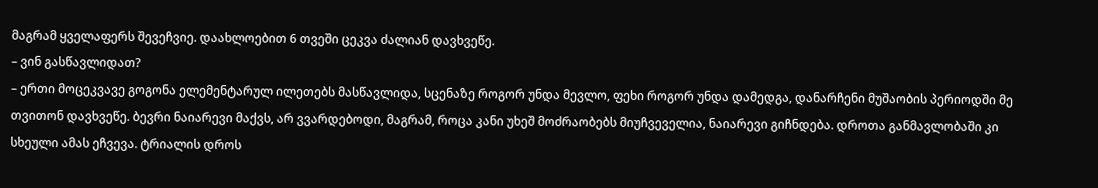მაგრამ ყველაფერს შევეჩვიე. დაახლოებით 6 თვეში ცეკვა ძალიან დავხვეწე.
– ვინ გასწავლიდათ?
– ერთი მოცეკვავე გოგონა ელემენტარულ ილეთებს მასწავლიდა, სცენაზე როგორ უნდა მევლო, ფეხი როგორ უნდა დამედგა, დანარჩენი მუშაობის პერიოდში მე თვითონ დავხვეწე. ბევრი ნაიარევი მაქვს, არ ვვარდებოდი, მაგრამ, როცა კანი უხეშ მოძრაობებს მიუჩვეველია, ნაიარევი გიჩნდება. დროთა განმავლობაში კი სხეული ამას ეჩვევა. ტრიალის დროს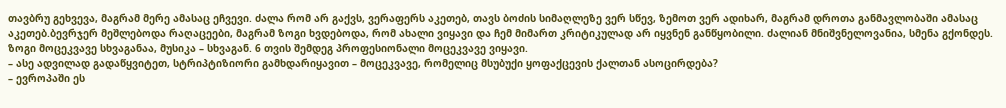თავბრუ გეხვევა, მაგრამ მერე ამასაც ეჩვევი. ძალა რომ არ გაქვს, ვერაფერს აკეთებ, თავს ბოძის სიმაღლეზე ვერ სწევ, ზემოთ ვერ ადიხარ, მაგრამ დროთა განმავლობაში ამასაც აკეთებ.ბევრჯერ მეშლებოდა რაღაცეები, მაგრამ ზოგი ხვდებოდა, რომ ახალი ვიყავი და ჩემ მიმართ კრიტიკულად არ იყვნენ განწყობილი. ძალიან მნიშვნელოვანია, სმენა გქონდეს. ზოგი მოცეკვავე სხვაგანაა, მუსიკა – სხვაგან. 6 თვის შემდეგ პროფესიონალი მოცეკვავე ვიყავი.
– ასე ადვილად გადაწყვიტეთ, სტრიპტიზიორი გამხდარიყავით – მოცეკვავე, რომელიც მსუბუქი ყოფაქცევის ქალთან ასოცირდება?
– ევროპაში ეს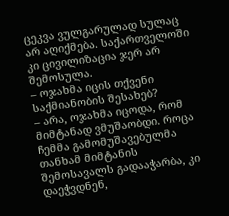ცეკვა ვულგარულად სულაც არ აღიქმება. საქართველოში კი ცივილიზაცია ჯერ არ შემოსულა.
– ოჯახმა იცის თქვენი საქმიანობის შესახებ?
– არა, ოჯახმა იცოდა, რომ მიმტანად ვმუშაობდი. როცა ჩემმა გამომუშავებულმა თანხამ მიმტანის შემოსავალს გადააჭარბა, კი დაეჭვდნენ,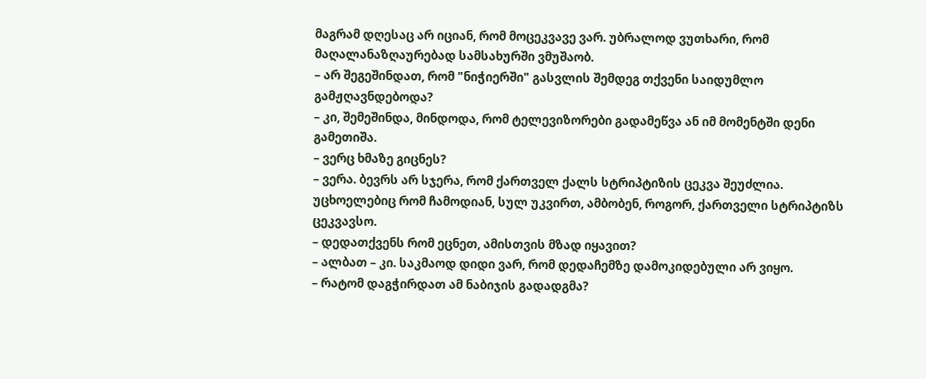მაგრამ დღესაც არ იციან, რომ მოცეკვავე ვარ. უბრალოდ ვუთხარი, რომ მაღალანაზღაურებად სამსახურში ვმუშაობ.
– არ შეგეშინდათ, რომ "ნიჭიერში" გასვლის შემდეგ თქვენი საიდუმლო გამჟღავნდებოდა?
– კი, შემეშინდა, მინდოდა, რომ ტელევიზორები გადამეწვა ან იმ მომენტში დენი გამეთიშა.
– ვერც ხმაზე გიცნეს?
– ვერა. ბევრს არ სჯერა, რომ ქართველ ქალს სტრიპტიზის ცეკვა შეუძლია. უცხოელებიც რომ ჩამოდიან, სულ უკვირთ, ამბობენ, როგორ, ქართველი სტრიპტიზს ცეკვავსო.
– დედათქვენს რომ ეცნეთ, ამისთვის მზად იყავით?
– ალბათ – კი. საკმაოდ დიდი ვარ, რომ დედაჩემზე დამოკიდებული არ ვიყო.
– რატომ დაგჭირდათ ამ ნაბიჯის გადადგმა?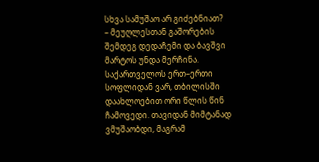სხვა სამუშაო არ გიძებნიათ?
– მეუღლესთან გაშორების შემდეგ დედაჩემი და ბავშვი მარტოს უნდა მერჩინა. საქართველოს ერთ–ერთი სოფლიდან ვარ, თბილისში დაახლოებით ორი წლის წინ ჩამოვედი. თავიდან მიმტანად ვმუშაობდი, მაგრამ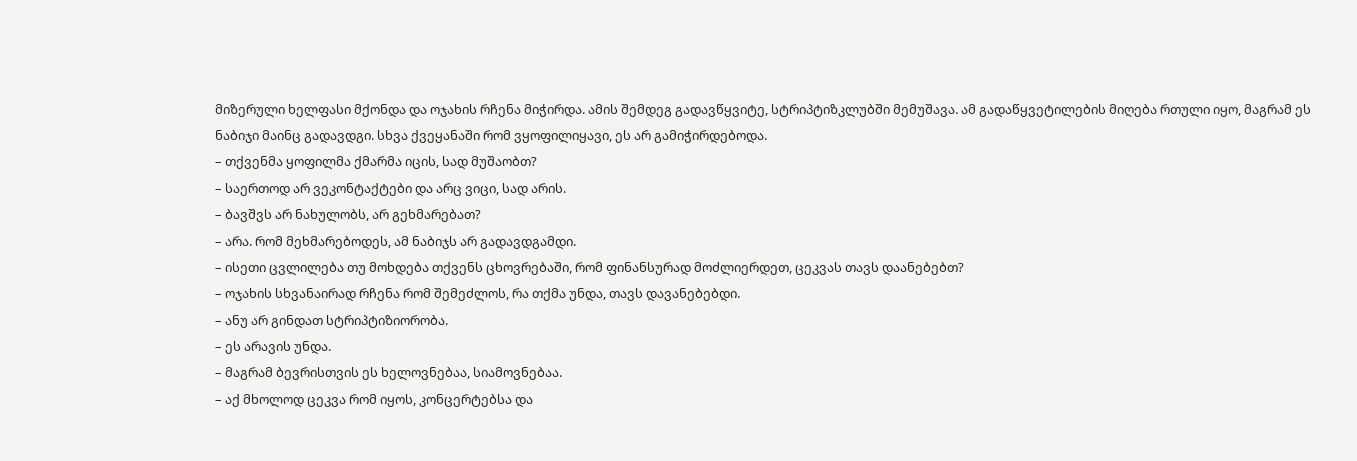მიზერული ხელფასი მქონდა და ოჯახის რჩენა მიჭირდა. ამის შემდეგ გადავწყვიტე, სტრიპტიზკლუბში მემუშავა. ამ გადაწყვეტილების მიღება რთული იყო, მაგრამ ეს ნაბიჯი მაინც გადავდგი. სხვა ქვეყანაში რომ ვყოფილიყავი, ეს არ გამიჭირდებოდა.
– თქვენმა ყოფილმა ქმარმა იცის, სად მუშაობთ?
– საერთოდ არ ვეკონტაქტები და არც ვიცი, სად არის.
– ბავშვს არ ნახულობს, არ გეხმარებათ?
– არა. რომ მეხმარებოდეს, ამ ნაბიჯს არ გადავდგამდი.
– ისეთი ცვლილება თუ მოხდება თქვენს ცხოვრებაში, რომ ფინანსურად მოძლიერდეთ, ცეკვას თავს დაანებებთ?
– ოჯახის სხვანაირად რჩენა რომ შემეძლოს, რა თქმა უნდა, თავს დავანებებდი.
– ანუ არ გინდათ სტრიპტიზიორობა.
– ეს არავის უნდა.
– მაგრამ ბევრისთვის ეს ხელოვნებაა, სიამოვნებაა.
– აქ მხოლოდ ცეკვა რომ იყოს, კონცერტებსა და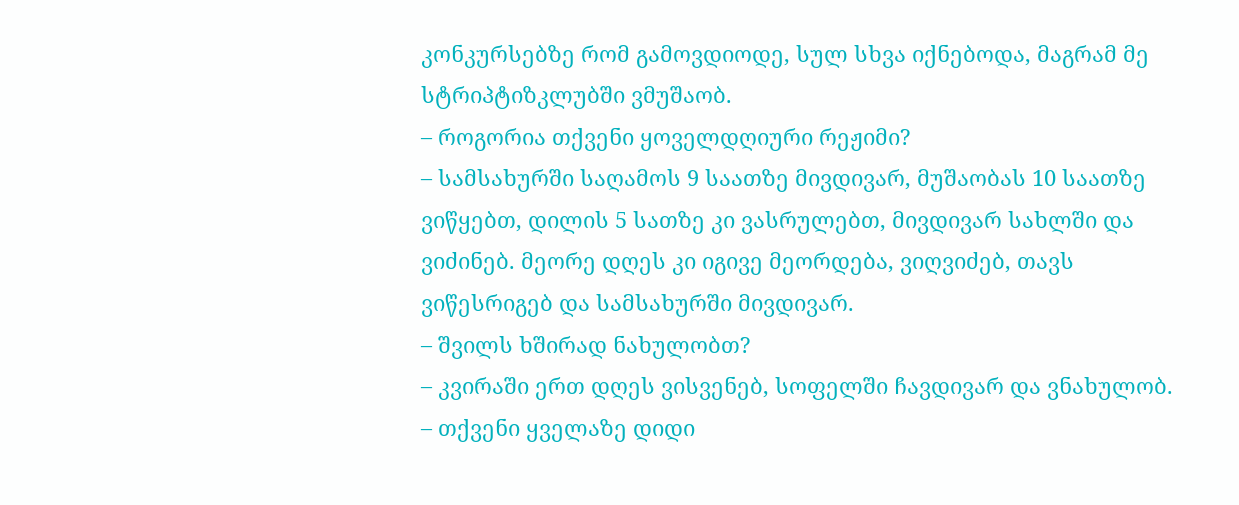კონკურსებზე რომ გამოვდიოდე, სულ სხვა იქნებოდა, მაგრამ მე სტრიპტიზკლუბში ვმუშაობ.
– როგორია თქვენი ყოველდღიური რეჟიმი?
– სამსახურში საღამოს 9 საათზე მივდივარ, მუშაობას 10 საათზე ვიწყებთ, დილის 5 სათზე კი ვასრულებთ, მივდივარ სახლში და ვიძინებ. მეორე დღეს კი იგივე მეორდება, ვიღვიძებ, თავს ვიწესრიგებ და სამსახურში მივდივარ.
– შვილს ხშირად ნახულობთ?
– კვირაში ერთ დღეს ვისვენებ, სოფელში ჩავდივარ და ვნახულობ.
– თქვენი ყველაზე დიდი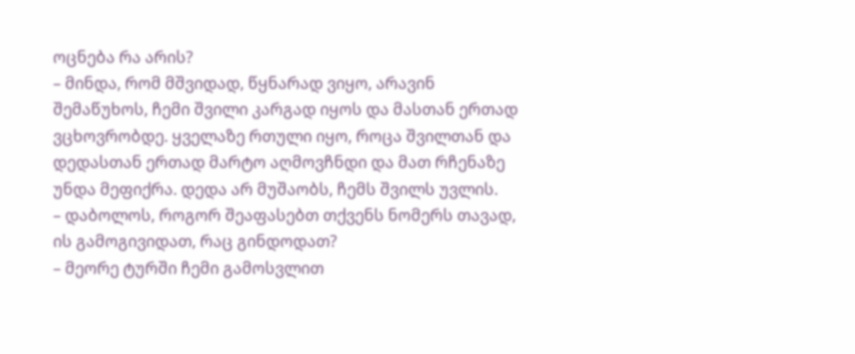ოცნება რა არის?
– მინდა, რომ მშვიდად, წყნარად ვიყო, არავინ შემაწუხოს, ჩემი შვილი კარგად იყოს და მასთან ერთად ვცხოვრობდე. ყველაზე რთული იყო, როცა შვილთან და დედასთან ერთად მარტო აღმოვჩნდი და მათ რჩენაზე უნდა მეფიქრა. დედა არ მუშაობს, ჩემს შვილს უვლის.
– დაბოლოს, როგორ შეაფასებთ თქვენს ნომერს თავად, ის გამოგივიდათ, რაც გინდოდათ?
– მეორე ტურში ჩემი გამოსვლით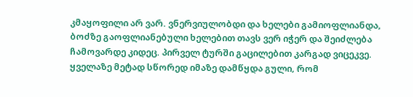კმაყოფილი არ ვარ. ვნერვიულობდი და ხელები გამიოფლიანდა, ბოძზე გაოფლიანებული ხელებით თავს ვერ იჭერ და შეიძლება ჩამოვარდე კიდეც. პირველ ტურში გაცილებით კარგად ვიცეკვე. ყველაზე მეტად სწორედ იმაზე დამწყდა გული, რომ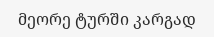მეორე ტურში კარგად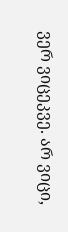ვერ ვიცეკვე. არ ვიცი,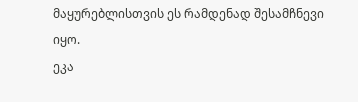მაყურებლისთვის ეს რამდენად შესამჩნევი იყო.
ეკა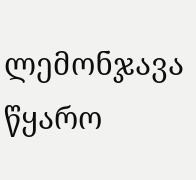ლემონჯავა
წყარო